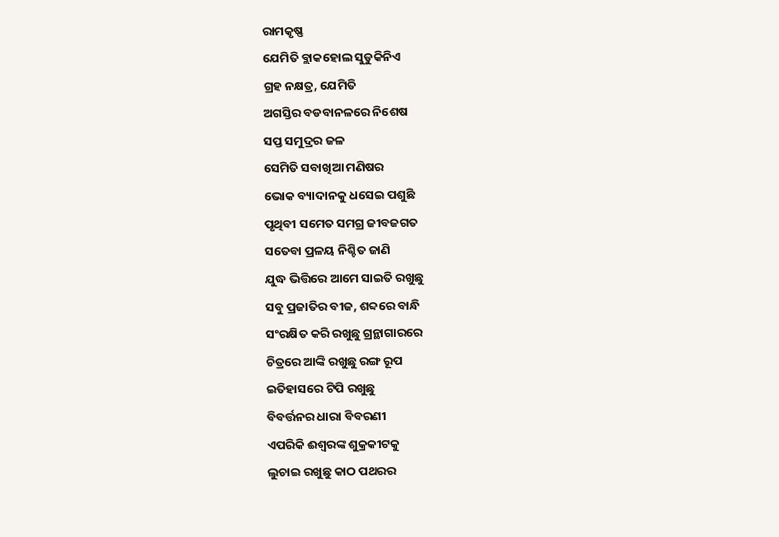ରାମକୃଷ୍ଣ
ଯେମିତି ବ୍ଲାକହୋଲ ସୁଡୁକିନିଏ
ଗ୍ରହ ନକ୍ଷତ୍ର, ଯେମିତି
ଅଗସ୍ତିର ବଡବାନଳରେ ନିଶେଷ
ସପ୍ତ ସମୁଦ୍ରର ଜଳ
ସେମିତି ସବାଖିଆ ମଣିଷର
ଭୋକ ବ୍ୟାଦାନକୁ ଧସେଇ ପଶୁଛି
ପୃଥିବୀ ସମେତ ସମଗ୍ର ଜୀବଜଗତ
ସତେବା ପ୍ରଳୟ ନିଶ୍ଚିତ ଜାଣି
ଯୁଦ୍ଧ ଭିତ୍ତିରେ ଆମେ ସାଇତି ରଖୁଛୁ
ସବୁ ପ୍ରଜାତିର ବୀଜ, ଶବ୍ଦରେ ବାନ୍ଧି
ସଂରକ୍ଷିତ କରି ରଖୁଛୁ ଗ୍ରନ୍ଥାଗାରରେ
ଚିତ୍ରରେ ଆଙ୍କି ରଖୁଛୁ ରଙ୍ଗ ରୂପ
ଇତିହାସରେ ଟିପି ରଖୁଛୁ
ବିବର୍ତ୍ତନର ଧାରା ବିବରଣୀ
ଏପରିକି ଈଶ୍ବରଙ୍କ ଶୁକ୍ରକୀଟକୁ
ଲୁଚାଇ ରଖୁଛୁ କାଠ ପଥରର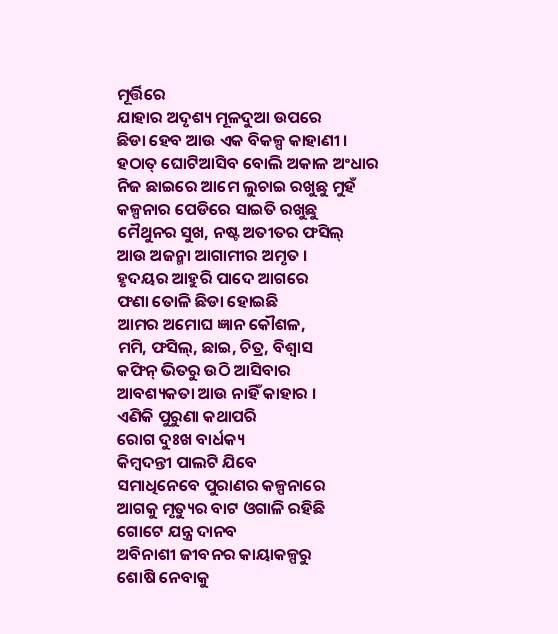ମୂର୍ତ୍ତିରେ
ଯାହାର ଅଦୃଶ୍ୟ ମୂଳଦୁଆ ଉପରେ
ଛିଡା ହେବ ଆଉ ଏକ ବିକଳ୍ପ କାହାଣୀ ।
ହଠାତ୍ ଘୋଟିଆସିବ ବୋଲି ଅକାଳ ଅଂଧାର
ନିଜ ଛାଇରେ ଆମେ ଲୁଚାଇ ରଖୁଛୁ ମୁହଁ
କଳ୍ପନାର ପେଡିରେ ସାଇତି ରଖୁଛୁ
ମୈଥୁନର ସୁଖ, ନଷ୍ଟ ଅତୀତର ଫସିଲ୍
ଆଉ ଅଜନ୍ମା ଆଗାମୀର ଅମୃତ ।
ହୃଦୟର ଆହୁରି ପାଦେ ଆଗରେ
ଫଣା ତୋଳି ଛିଡା ହୋଇଛି
ଆମର ଅମୋଘ ଜ୍ଞାନ କୌଶଳ,
ମମି, ଫସିଲ୍, ଛାଇ, ଚିତ୍ର, ବିଶ୍ବାସ
କଫିନ୍ ଭିତରୁ ଉଠି ଆସିବାର
ଆବଶ୍ୟକତା ଆଉ ନାହିଁ କାହାର ।
ଏଣିକି ପୁରୁଣା କଥାପରି
ରୋଗ ଦୁଃଖ ବାର୍ଧକ୍ୟ
କିମ୍ବଦନ୍ତୀ ପାଲଟି ଯିବେ
ସମାଧିନେବେ ପୁରାଣର କଳ୍ପନାରେ
ଆଗକୁ ମୃତ୍ୟୁର ବାଟ ଓଗାଳି ରହିଛି
ଗୋଟେ ଯନ୍ତ୍ର ଦାନବ
ଅବିନାଶୀ ଜୀବନର କାୟାକଳ୍ପରୁ
ଶୋଷି ନେବାକୁ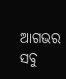ଆଗଭର
ସବୁ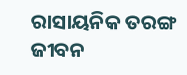ରାସାୟନିକ ତରଙ୍ଗ
ଜୀବନ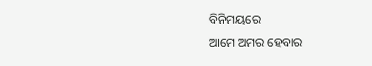ବିନିମୟରେ
ଆମେ ଅମର ହେବାର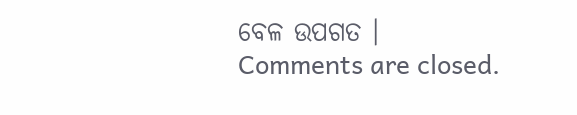ବେଳ ଉପଗତ ।
Comments are closed.